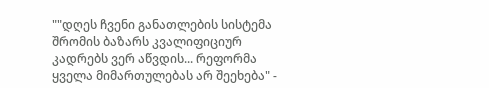""დღეს ჩვენი განათლების სისტემა შრომის ბაზარს კვალიფიციურ კადრებს ვერ აწვდის... რეფორმა ყველა მიმართულებას არ შეეხება" -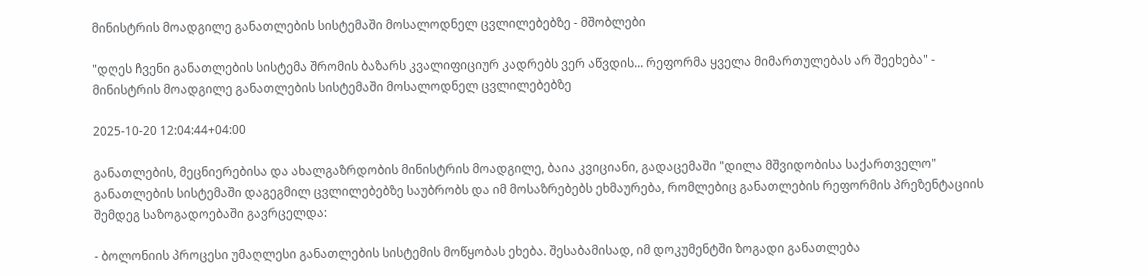მინისტრის მოადგილე განათლების სისტემაში მოსალოდნელ ცვლილებებზე - მშობლები

"დღეს ჩვენი განათლების სისტემა შრომის ბაზარს კვალიფიციურ კადრებს ვერ აწვდის... რეფორმა ყველა მიმართულებას არ შეეხება" - მინისტრის მოადგილე განათლების სისტემაში მოსალოდნელ ცვლილებებზე

2025-10-20 12:04:44+04:00

განათლების, მეცნიერებისა და ახალგაზრდობის მინისტრის მოადგილე, ბაია კვიციანი, გადაცემაში "დილა მშვიდობისა საქართველო" განათლების სისტემაში დაგეგმილ ცვლილებებზე საუბრობს და იმ მოსაზრებებს ეხმაურება, რომლებიც განათლების რეფორმის პრეზენტაციის შემდეგ საზოგადოებაში გავრცელდა:

- ბოლონიის პროცესი უმაღლესი განათლების სისტემის მოწყობას ეხება. შესაბამისად, იმ დოკუმენტში ზოგადი განათლება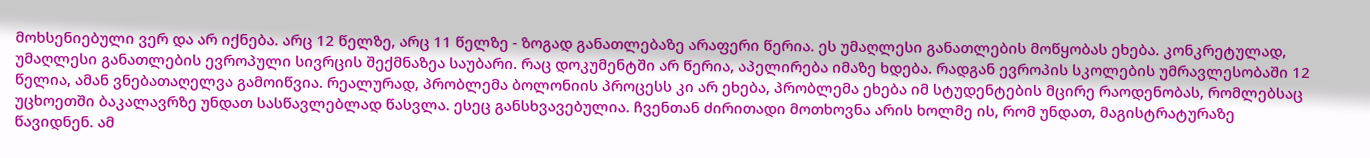მოხსენიებული ვერ და არ იქნება. არც 12 წელზე, არც 11 წელზე - ზოგად განათლებაზე არაფერი წერია. ეს უმაღლესი განათლების მოწყობას ეხება. კონკრეტულად, უმაღლესი განათლების ევროპული სივრცის შექმნაზეა საუბარი. რაც დოკუმენტში არ წერია, აპელირება იმაზე ხდება. რადგან ევროპის სკოლების უმრავლესობაში 12 წელია, ამან ვნებათაღელვა გამოიწვია. რეალურად, პრობლემა ბოლონიის პროცესს კი არ ეხება, პრობლემა ეხება იმ სტუდენტების მცირე რაოდენობას, რომლებსაც უცხოეთში ბაკალავრზე უნდათ სასწავლებლად წასვლა. ესეც განსხვავებულია. ჩვენთან ძირითადი მოთხოვნა არის ხოლმე ის, რომ უნდათ, მაგისტრატურაზე წავიდნენ. ამ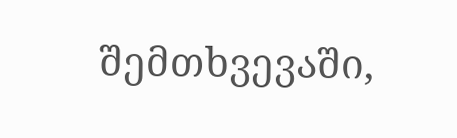შემთხვევაში,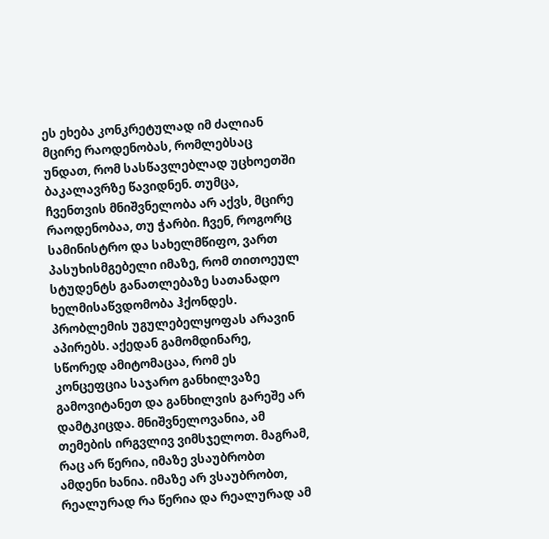ეს ეხება კონკრეტულად იმ ძალიან მცირე რაოდენობას, რომლებსაც უნდათ, რომ სასწავლებლად უცხოეთში ბაკალავრზე წავიდნენ. თუმცა, ჩვენთვის მნიშვნელობა არ აქვს, მცირე რაოდენობაა, თუ ჭარბი. ჩვენ, როგორც სამინისტრო და სახელმწიფო, ვართ პასუხისმგებელი იმაზე, რომ თითოეულ სტუდენტს განათლებაზე სათანადო ხელმისაწვდომობა ჰქონდეს. პრობლემის უგულებელყოფას არავინ აპირებს. აქედან გამომდინარე, სწორედ ამიტომაცაა, რომ ეს კონცეფცია საჯარო განხილვაზე გამოვიტანეთ და განხილვის გარეშე არ დამტკიცდა. მნიშვნელოვანია, ამ თემების ირგვლივ ვიმსჯელოთ. მაგრამ, რაც არ წერია, იმაზე ვსაუბრობთ ამდენი ხანია. იმაზე არ ვსაუბრობთ, რეალურად რა წერია და რეალურად ამ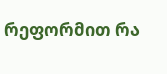რეფორმით რა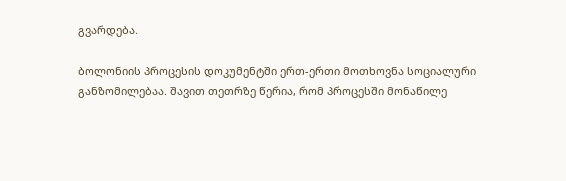გვარდება.

ბოლონიის პროცესის დოკუმენტში ერთ-ერთი მოთხოვნა სოციალური განზომილებაა. შავით თეთრზე წერია, რომ პროცესში მონაწილე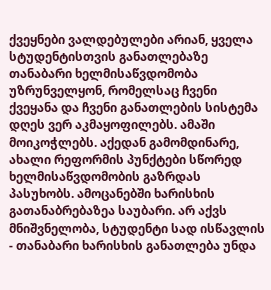ქვეყნები ვალდებულები არიან, ყველა სტუდენტისთვის განათლებაზე თანაბარი ხელმისაწვდომობა უზრუნველყონ, რომელსაც ჩვენი ქვეყანა და ჩვენი განათლების სისტემა დღეს ვერ აკმაყოფილებს. ამაში მოიკოჭლებს. აქედან გამომდინარე, ახალი რეფორმის პუნქტები სწორედ ხელმისაწვდომობის გაზრდას პასუხობს. ამოცანებში ხარისხის გათანაბრებაზეა საუბარი. არ აქვს მნიშვნელობა, სტუდენტი სად ისწავლის - თანაბარი ხარისხის განათლება უნდა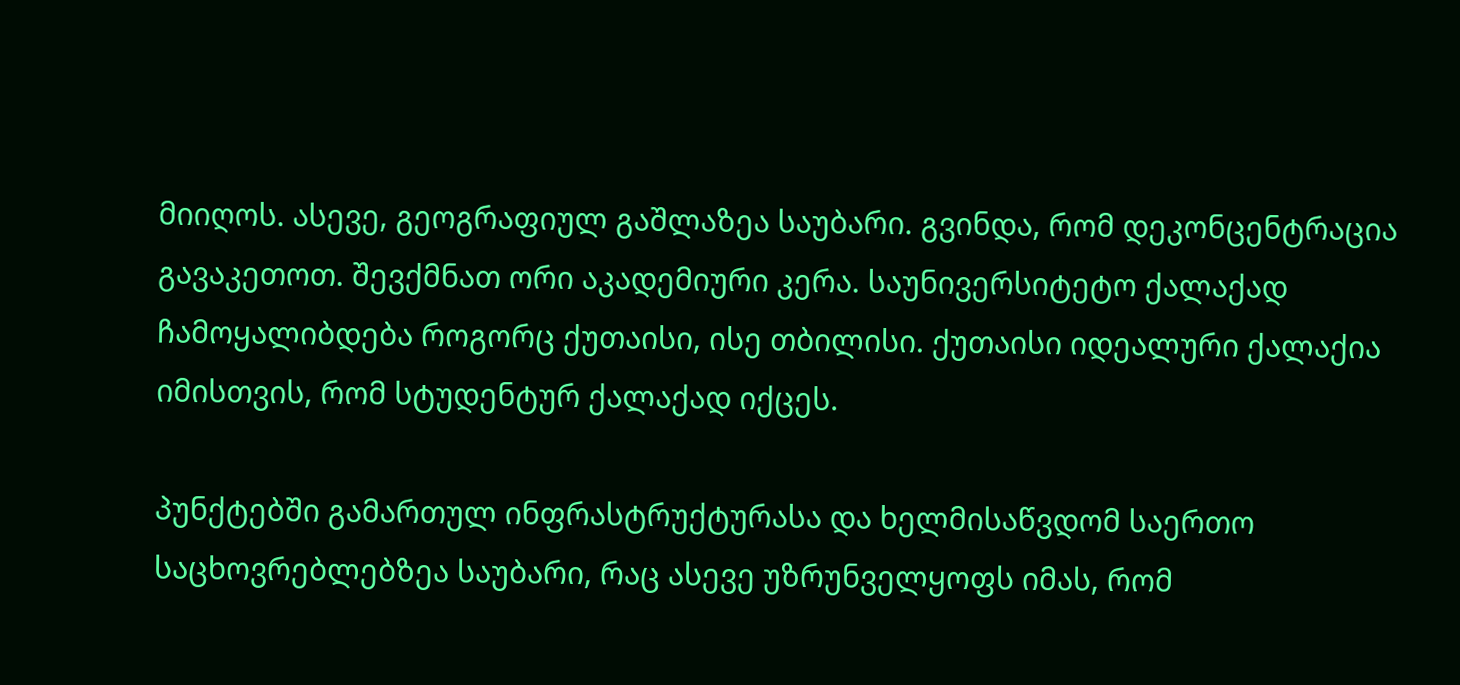მიიღოს. ასევე, გეოგრაფიულ გაშლაზეა საუბარი. გვინდა, რომ დეკონცენტრაცია გავაკეთოთ. შევქმნათ ორი აკადემიური კერა. საუნივერსიტეტო ქალაქად ჩამოყალიბდება როგორც ქუთაისი, ისე თბილისი. ქუთაისი იდეალური ქალაქია იმისთვის, რომ სტუდენტურ ქალაქად იქცეს.

პუნქტებში გამართულ ინფრასტრუქტურასა და ხელმისაწვდომ საერთო საცხოვრებლებზეა საუბარი, რაც ასევე უზრუნველყოფს იმას, რომ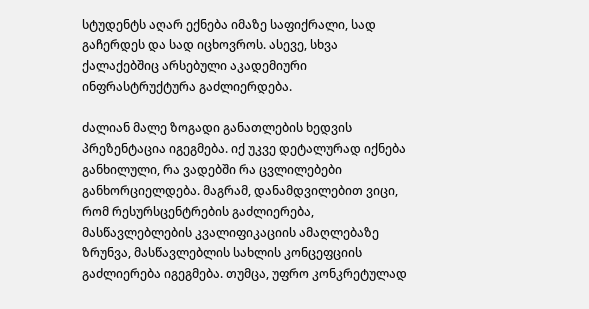სტუდენტს აღარ ექნება იმაზე საფიქრალი, სად გაჩერდეს და სად იცხოვროს. ასევე, სხვა ქალაქებშიც არსებული აკადემიური ინფრასტრუქტურა გაძლიერდება.

ძალიან მალე ზოგადი განათლების ხედვის პრეზენტაცია იგეგმება. იქ უკვე დეტალურად იქნება განხილული, რა ვადებში რა ცვლილებები განხორციელდება. მაგრამ, დანამდვილებით ვიცი, რომ რესურსცენტრების გაძლიერება, მასწავლებლების კვალიფიკაციის ამაღლებაზე ზრუნვა, მასწავლებლის სახლის კონცეფციის გაძლიერება იგეგმება. თუმცა, უფრო კონკრეტულად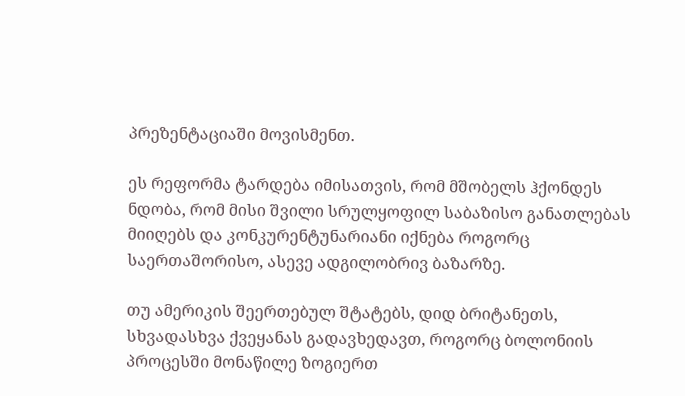პრეზენტაციაში მოვისმენთ.

ეს რეფორმა ტარდება იმისათვის, რომ მშობელს ჰქონდეს ნდობა, რომ მისი შვილი სრულყოფილ საბაზისო განათლებას მიიღებს და კონკურენტუნარიანი იქნება როგორც საერთაშორისო, ასევე ადგილობრივ ბაზარზე.

თუ ამერიკის შეერთებულ შტატებს, დიდ ბრიტანეთს, სხვადასხვა ქვეყანას გადავხედავთ, როგორც ბოლონიის პროცესში მონაწილე ზოგიერთ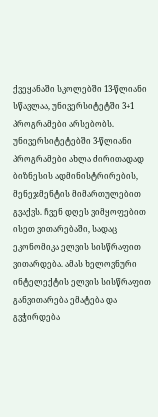ქვეყანაში სკოლებში 13-წლიანი სწავლაა, უნივერსიტეტში 3+1 პროგრამები არსებობს. უნივერსიტეტებში 3-წლიანი პროგრამები ახლა ძირითადად ბიზნესის ადმინისტრირების, მენეჯმენტის მიმართულებით გვაქვს. ჩვენ დღეს ვიმყოფებით ისეთ ვითარებაში, სადაც ეკონომიკა ელვის სისწრაფით ვითარდება. ამას ხელოვნური ინტელექტის ელვის სისწრაფით განვითარება ემატება და გვჭირდება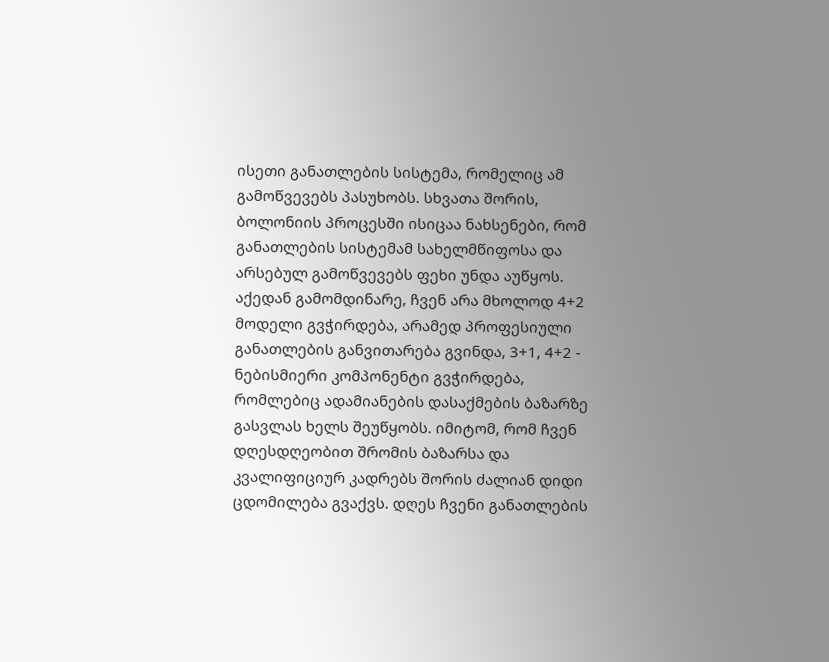ისეთი განათლების სისტემა, რომელიც ამ გამოწვევებს პასუხობს. სხვათა შორის, ბოლონიის პროცესში ისიცაა ნახსენები, რომ განათლების სისტემამ სახელმწიფოსა და არსებულ გამოწვევებს ფეხი უნდა აუწყოს. აქედან გამომდინარე, ჩვენ არა მხოლოდ 4+2 მოდელი გვჭირდება, არამედ პროფესიული განათლების განვითარება გვინდა, 3+1, 4+2 - ნებისმიერი კომპონენტი გვჭირდება, რომლებიც ადამიანების დასაქმების ბაზარზე გასვლას ხელს შეუწყობს. იმიტომ, რომ ჩვენ დღესდღეობით შრომის ბაზარსა და კვალიფიციურ კადრებს შორის ძალიან დიდი ცდომილება გვაქვს. დღეს ჩვენი განათლების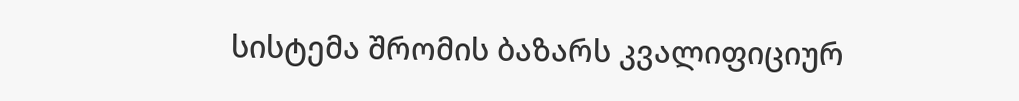სისტემა შრომის ბაზარს კვალიფიციურ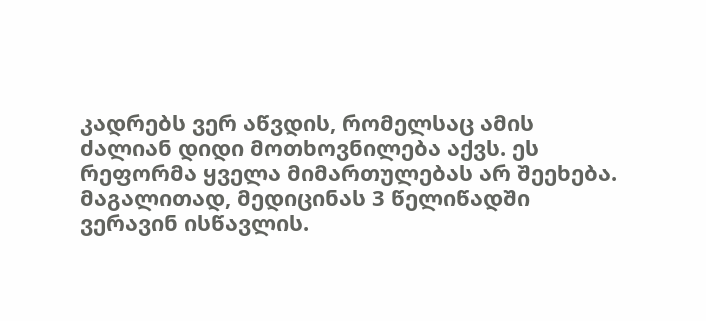კადრებს ვერ აწვდის, რომელსაც ამის ძალიან დიდი მოთხოვნილება აქვს. ეს რეფორმა ყველა მიმართულებას არ შეეხება. მაგალითად, მედიცინას 3 წელიწადში ვერავინ ისწავლის.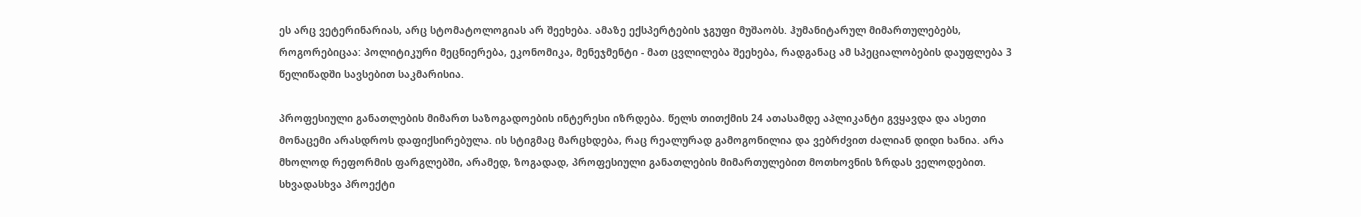ეს არც ვეტერინარიას, არც სტომატოლოგიას არ შეეხება. ამაზე ექსპერტების ჯგუფი მუშაობს. ჰუმანიტარულ მიმართულებებს, როგორებიცაა: პოლიტიკური მეცნიერება, ეკონომიკა, მენეჯმენტი - მათ ცვლილება შეეხება, რადგანაც ამ სპეციალობების დაუფლება 3 წელიწადში სავსებით საკმარისია.

პროფესიული განათლების მიმართ საზოგადოების ინტერესი იზრდება. წელს თითქმის 24 ათასამდე აპლიკანტი გვყავდა და ასეთი მონაცემი არასდროს დაფიქსირებულა. ის სტიგმაც მარცხდება, რაც რეალურად გამოგონილია და ვებრძვით ძალიან დიდი ხანია. არა მხოლოდ რეფორმის ფარგლებში, არამედ, ზოგადად, პროფესიული განათლების მიმართულებით მოთხოვნის ზრდას ველოდებით. სხვადასხვა პროექტი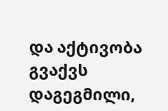და აქტივობა გვაქვს დაგეგმილი,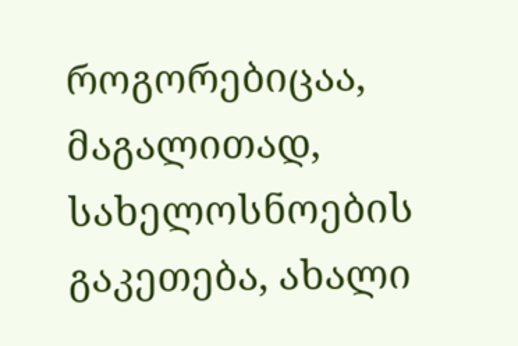როგორებიცაა, მაგალითად, სახელოსნოების გაკეთება, ახალი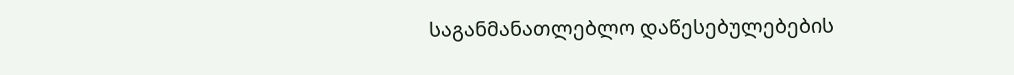საგანმანათლებლო დაწესებულებების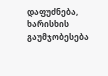დაფუძნება, ხარისხის გაუმჯობესება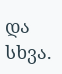და სხვა.